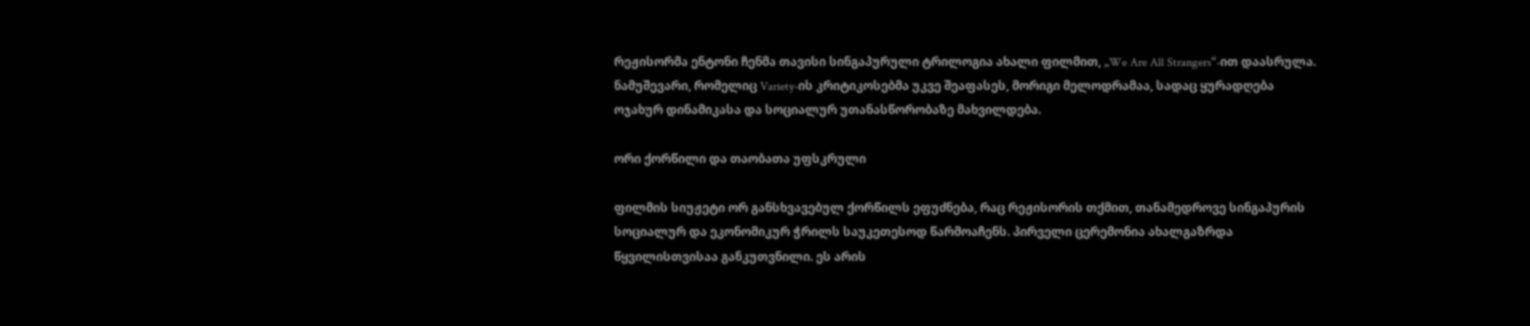რეჟისორმა ენტონი ჩენმა თავისი სინგაპურული ტრილოგია ახალი ფილმით, „We Are All Strangers“-ით დაასრულა. ნამუშევარი, რომელიც Variety-ის კრიტიკოსებმა უკვე შეაფასეს, მორიგი მელოდრამაა, სადაც ყურადღება ოჯახურ დინამიკასა და სოციალურ უთანასწორობაზე მახვილდება.

ორი ქორწილი და თაობათა უფსკრული

ფილმის სიუჟეტი ორ განსხვავებულ ქორწილს ეფუძნება, რაც რეჟისორის თქმით, თანამედროვე სინგაპურის სოციალურ და ეკონომიკურ ჭრილს საუკეთესოდ წარმოაჩენს. პირველი ცერემონია ახალგაზრდა წყვილისთვისაა განკუთვნილი. ეს არის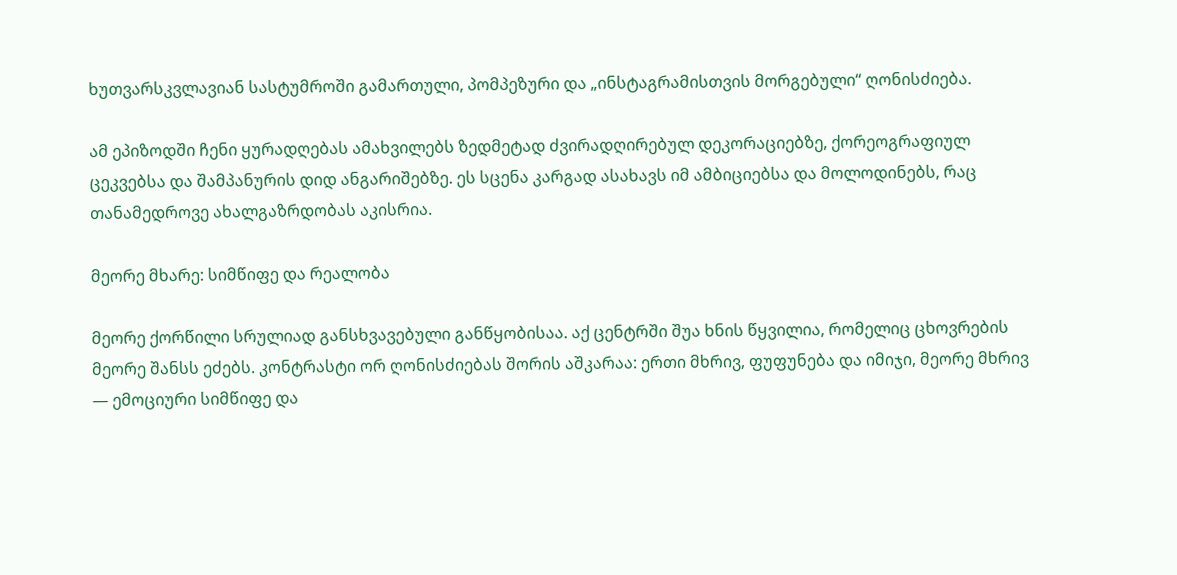ხუთვარსკვლავიან სასტუმროში გამართული, პომპეზური და „ინსტაგრამისთვის მორგებული“ ღონისძიება.

ამ ეპიზოდში ჩენი ყურადღებას ამახვილებს ზედმეტად ძვირადღირებულ დეკორაციებზე, ქორეოგრაფიულ ცეკვებსა და შამპანურის დიდ ანგარიშებზე. ეს სცენა კარგად ასახავს იმ ამბიციებსა და მოლოდინებს, რაც თანამედროვე ახალგაზრდობას აკისრია.

მეორე მხარე: სიმწიფე და რეალობა

მეორე ქორწილი სრულიად განსხვავებული განწყობისაა. აქ ცენტრში შუა ხნის წყვილია, რომელიც ცხოვრების მეორე შანსს ეძებს. კონტრასტი ორ ღონისძიებას შორის აშკარაა: ერთი მხრივ, ფუფუნება და იმიჯი, მეორე მხრივ — ემოციური სიმწიფე და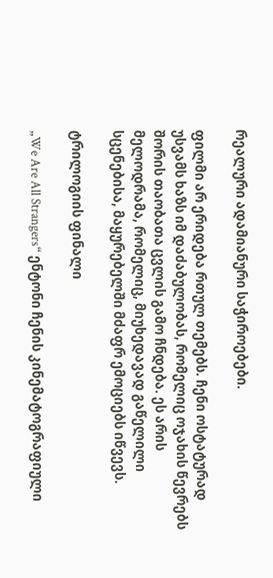რეალური ადამიანური საჭიროებები.

ფილმი არ ერიდება რთულ თემებს. ჩენი ოსტატურად უსვამს ხაზს იმ დაძაბულობას, რომელიც ოჯახის წევრებს შორის თაობათა ცვლის გამო ჩნდება. ეს არის მელოდრამა, რომელიც, მიუხედავად გაწელილი სცენებისა, მაყურებელში მძაფრ ემოციებს იწვევს.

ტრილოგიის ფინალი

„We Are All Strangers“ ენტონი ჩენის კინემატოგრაფიული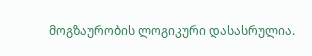მოგზაურობის ლოგიკური დასასრულია.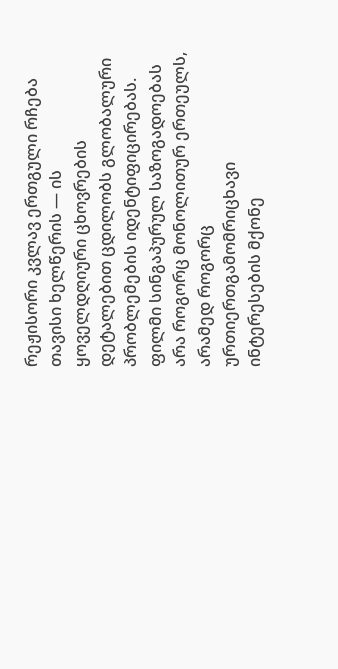რეჟისორი კვლავ ერთგული რჩება თავისი ხელწერის — ის ყოველდღიური ცხოვრების დეტალებით ცდილობს გლობალური პრობლემების იდენტიფიცირებას. ფილმი სინგაპურულ საზოგადოებას არა როგორც მონოლითურ ერთეულს, არამედ როგორც ურთიერთგამომრიცხავი ინტერესების მქონე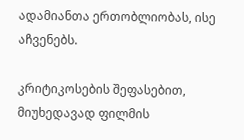ადამიანთა ერთობლიობას, ისე აჩვენებს.

კრიტიკოსების შეფასებით, მიუხედავად ფილმის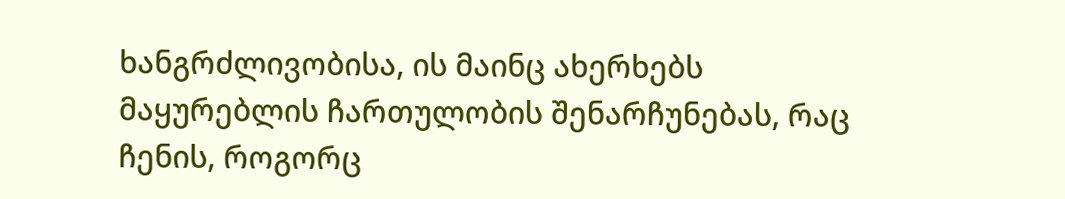ხანგრძლივობისა, ის მაინც ახერხებს მაყურებლის ჩართულობის შენარჩუნებას, რაც ჩენის, როგორც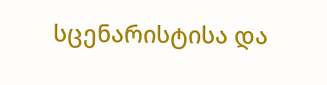სცენარისტისა და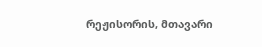რეჟისორის, მთავარი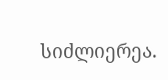სიძლიერეა.